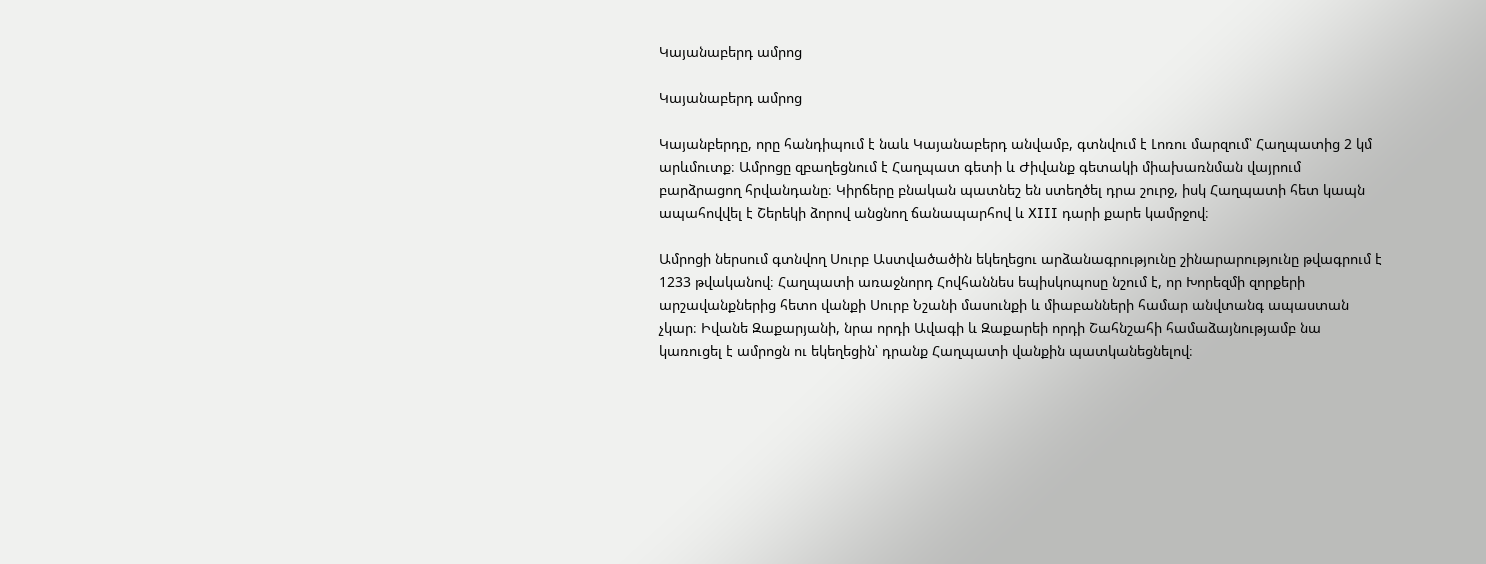Կայանաբերդ ամրոց

Կայանաբերդ ամրոց

Կայանբերդը, որը հանդիպում է նաև Կայանաբերդ անվամբ, գտնվում է Լոռու մարզում՝ Հաղպատից 2 կմ արևմուտք։ Ամրոցը զբաղեցնում է Հաղպատ գետի և Ժիվանք գետակի միախառնման վայրում բարձրացող հրվանդանը։ Կիրճերը բնական պատնեշ են ստեղծել դրա շուրջ, իսկ Հաղպատի հետ կապն ապահովվել է Շերեկի ձորով անցնող ճանապարհով և XIII դարի քարե կամրջով։

Ամրոցի ներսում գտնվող Սուրբ Աստվածածին եկեղեցու արձանագրությունը շինարարությունը թվագրում է 1233 թվականով։ Հաղպատի առաջնորդ Հովհաննես եպիսկոպոսը նշում է, որ Խորեզմի զորքերի արշավանքներից հետո վանքի Սուրբ Նշանի մասունքի և միաբանների համար անվտանգ ապաստան չկար։ Իվանե Զաքարյանի, նրա որդի Ավագի և Զաքարեի որդի Շահնշահի համաձայնությամբ նա կառուցել է ամրոցն ու եկեղեցին՝ դրանք Հաղպատի վանքին պատկանեցնելով։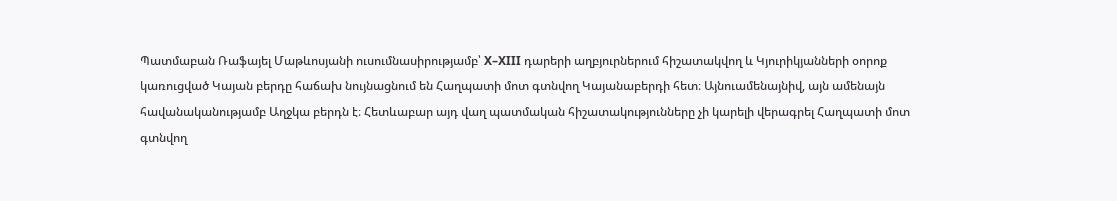Պատմաբան Ռաֆայել Մաթևոսյանի ուսումնասիրությամբ՝ X–XIII դարերի աղբյուրներում հիշատակվող և Կյուրիկյանների օորոք կառուցված Կայան բերդը հաճախ նույնացնում են Հաղպատի մոտ գտնվող Կայանաբերդի հետ։ Այնուամենայնիվ, այն ամենայն հավանականությամբ Աղջկա բերդն է։ Հետևաբար այդ վաղ պատմական հիշատակությունները չի կարելի վերագրել Հաղպատի մոտ գտնվող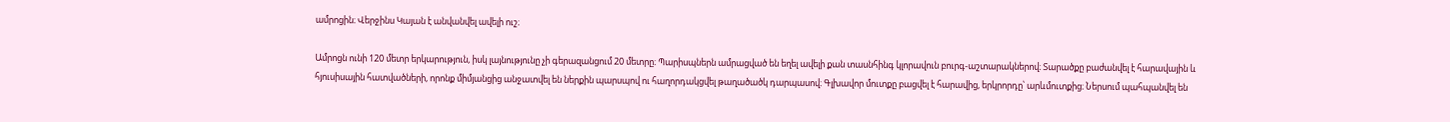ամրոցին։ Վերջինս Կայան է անվանվել ավելի ուշ։

Ամրոցն ունի 120 մետր երկարություն, իսկ լայնությունը չի գերազանցում 20 մետրը։ Պարիսպներն ամրացված են եղել ավելի քան տասնհինգ կլորավուն բուրգ-աշտարակներով։ Տարածքը բաժանվել է հարավային և հյուսիսային հատվածների, որոնք միմյանցից անջատվել են ներքին պարսպով ու հաղորդակցվել թաղածածկ դարպասով։ Գլխավոր մուտքը բացվել է հարավից, երկրորդը՝ արևմուտքից։ Ներսում պահպանվել են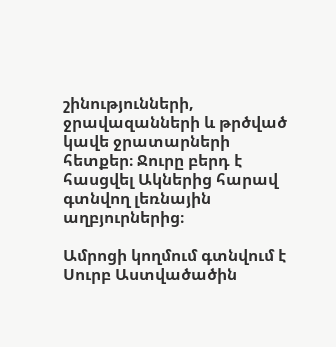շինությունների, ջրավազանների և թրծված կավե ջրատարների հետքեր։ Ջուրը բերդ է հասցվել Ակներից հարավ գտնվող լեռնային աղբյուրներից։

Ամրոցի կողմում գտնվում է Սուրբ Աստվածածին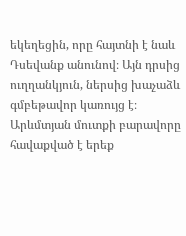եկեղեցին, որը հայտնի է նաև Դսեվանք անունով։ Այն դրսից ուղղանկյուն, ներսից խաչաձև գմբեթավոր կառույց է։ Արևմտյան մուտքի բարավորը հավաքված է երեք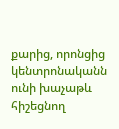քարից, որոնցից կենտրոնականն ունի խաչաթև հիշեցնող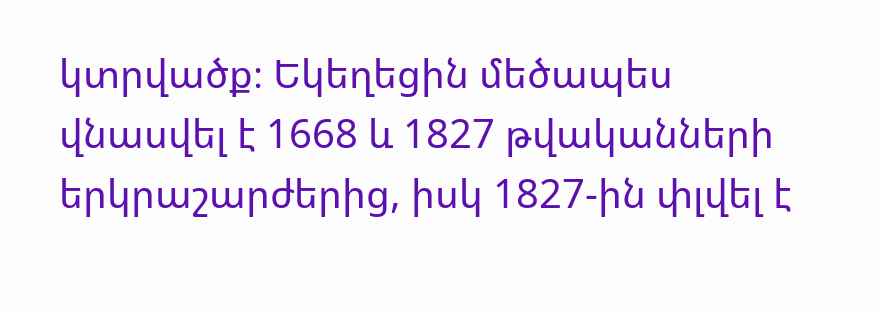կտրվածք։ Եկեղեցին մեծապես վնասվել է 1668 և 1827 թվականների երկրաշարժերից, իսկ 1827-ին փլվել է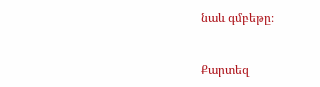նաև գմբեթը։


Քարտեզ